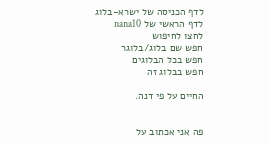לדף הכניסה של ישרא-בלוג
לדף הראשי של nana10
לחצו לחיפוש
חפש שם בלוג/בלוגר
חפש בכל הבלוגים
חפש בבלוג זה

החיים על פי דנה.


פה אני אכתוב על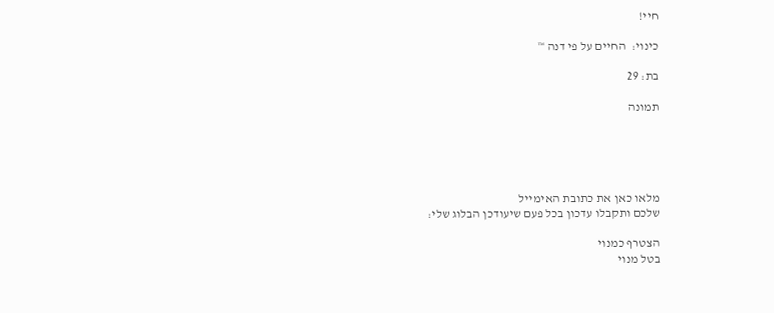חיי!

כינוי:  החיים על פי דנה ™

בת: 29

תמונה





מלאו כאן את כתובת האימייל
שלכם ותקבלו עדכון בכל פעם שיעודכן הבלוג שלי:

הצטרף כמנוי
בטל מנוי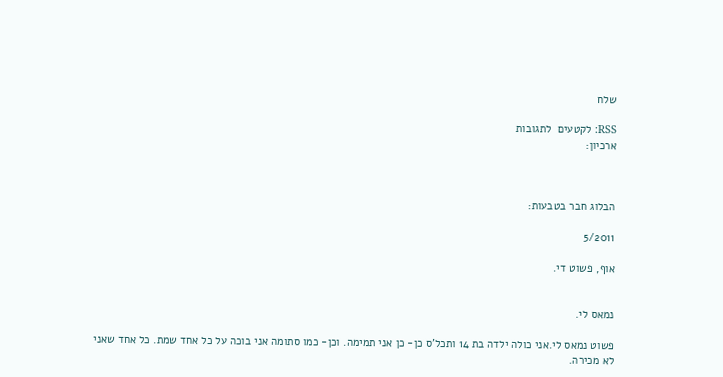שלח

RSS: לקטעים  לתגובות
ארכיון:



הבלוג חבר בטבעות:

5/2011

אוף, פשוט די.


נמאס לי.

פשוט נמאס לי.אני כולה ילדה בת 14 ותכל'ס כן- כן אני תמימה. וכן- כמו סתומה אני בוכה על כל אחד שמת. כל אחד שאני לא מכירה.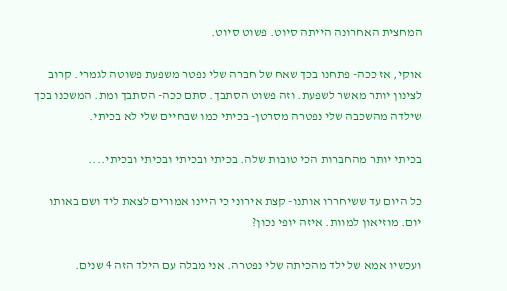המחצית האחרונה הייתה סיוט. פשוט סיוט.

אוקי, אז ככה- פתחנו בכך שאח של חברה שלי נפטר משפעת פשוטה לגמרי. קרוב לצינון יותר מאשר לשפעת. וזה פשוט הסתבך. סתם ככה- הסתבך ומת. המשכנו בכך שילדה מהשכבה שלי נפטרה מסרטן- בכיתי כמו שבחיים שלי לא בכיתי.

בכיתי יותר מהחברות הכי טובות שלה. בכיתי ובכיתי ובכיתי ובכיתי....

כל היום עד ששיחררו אותנו- קצת אירוני כי היינו אמורים לצאת ליד ושם באותו יום. מוזיאון למוות. איזה יופי נכון?

ועכשיו אמא של ילד מהכיתה שלי נפטרה. אני מבלה עם הילד הזה 4 שנים.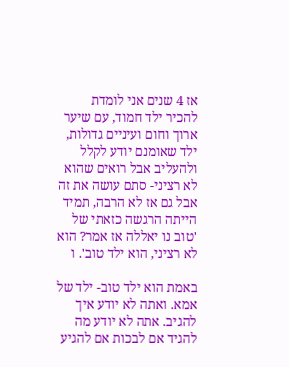אז 4 שנים אני לומדת להכיר ילד חמוד, עם שיער ארוך וחום ועיניים גדולות, ילד שאומנם יודע לקלל ולהעליב אבל רואים שהוא לא רציני- סתם עושה את זה אבל גם אז לא הרבה, תמיד הייתה הרגשה כזאתי של 'טוב נו יאללה אז אמר? הוא לא רציני, הוא ילד טוב'. ו

באמת הוא ילד טוב- ילד של אמא. ואתה לא יודע איך להגיב. אתה לא יודע מה להגיד אם לבכות אם להגיע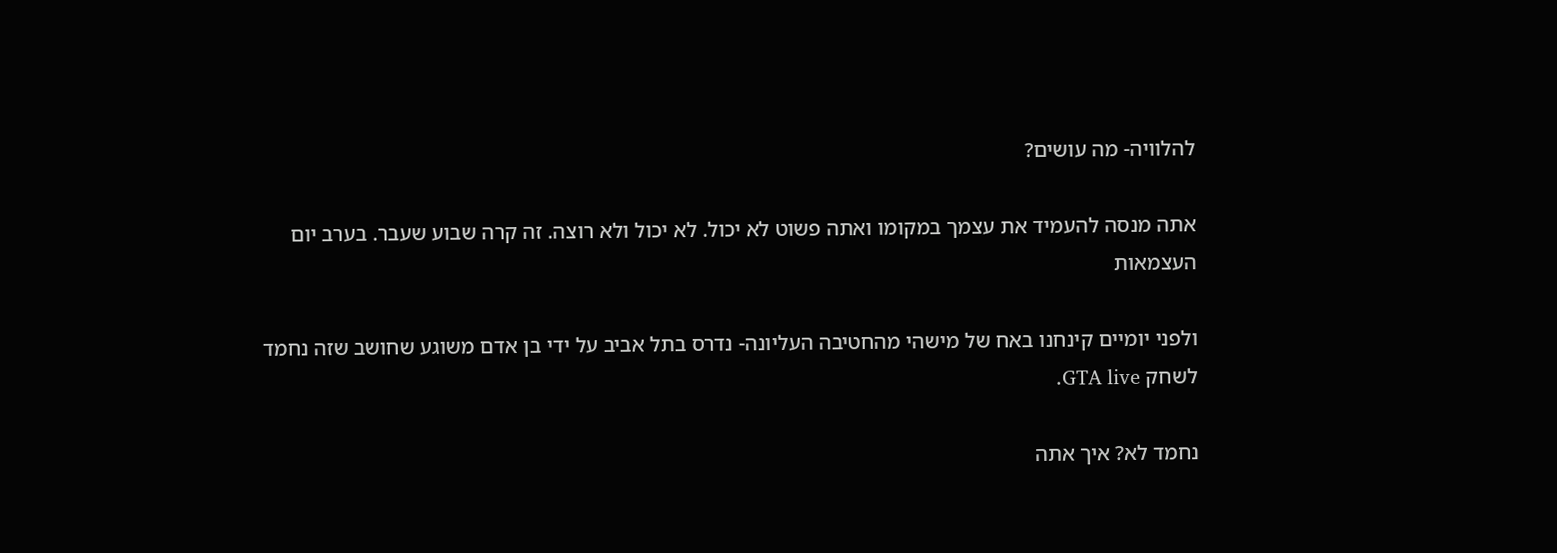להלוויה- מה עושים?

אתה מנסה להעמיד את עצמך במקומו ואתה פשוט לא יכול. לא יכול ולא רוצה. זה קרה שבוע שעבר. בערב יום העצמאות

ולפני יומיים קינחנו באח של מישהי מהחטיבה העליונה- נדרס בתל אביב על ידי בן אדם משוגע שחושב שזה נחמד לשחק GTA live.

נחמד לא? איך אתה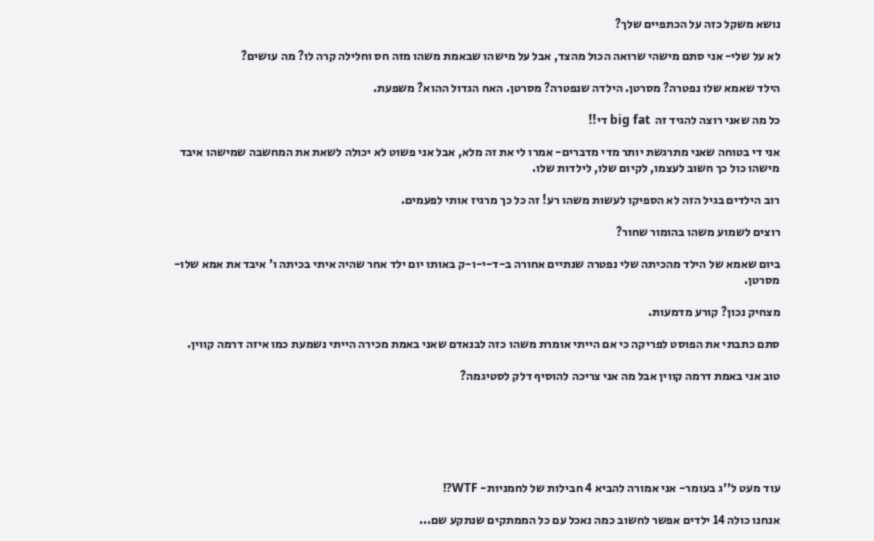נושא משקל כזה על הכתפיים שלך?

לא על שלי- אני סתם מישהי שרואה הכול מהצד, אבל על מישהו שבאמת משהו מזה חס וחלילה קרה לו? מה עושים?

הילד שאמא שלו נפטרה? מסרטן. הילדה שנפטרה? מסרטן. האח הגדול ההוא? משפעת.

כל מה שאני רוצה להגיד זה  big fat די!!

אני די בטוחה שאני מתרגשת יותר מדי מדברים- אמרו לי את זה מלא, אבל אני פשוט לא יכולה לשאת את המחשבה שמישהו איבד מישהו כול כך חשוב לעצמו, לקיום שלו, לילדות שלו.

רוב הילדים בגיל הזה לא הספיקו לעשות משהו רע! זה כל כך מרגיז אותי לפעמים.

רוצים לשמוע משהו בהומור שחור?

ביום שאמא של הילד מהכיתה שלי נפטרה שנתיים אחורה ב-ד-י-ו-ק באותו יום ילד אחר שהיה איתי בכיתה ו' איבד את אמא שלו- מסרטן.

מצחיק נכון? קורע מדמעות.

סתם כתבתי את הפוסט לפריקה כי אם הייתי אומרת משהו כזה לבנאדם שאני באמת מכירה הייתי נשמעת כמו איזה דרמה קווין.

טוב אני באמת דרמה קווין אבל מה אני צריכה להוסיף דלק לסטיגמה?






עוד מעט ל''ג בעומר- אני אמורה להביא 4 חבילות של לחמניות- WTF?!

אנחנו כולה 14 ילדים אפשר לחשוב כמה נאכל עם כל הממתקים שנתקע שם...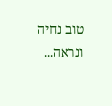טוב נחיה ונראה...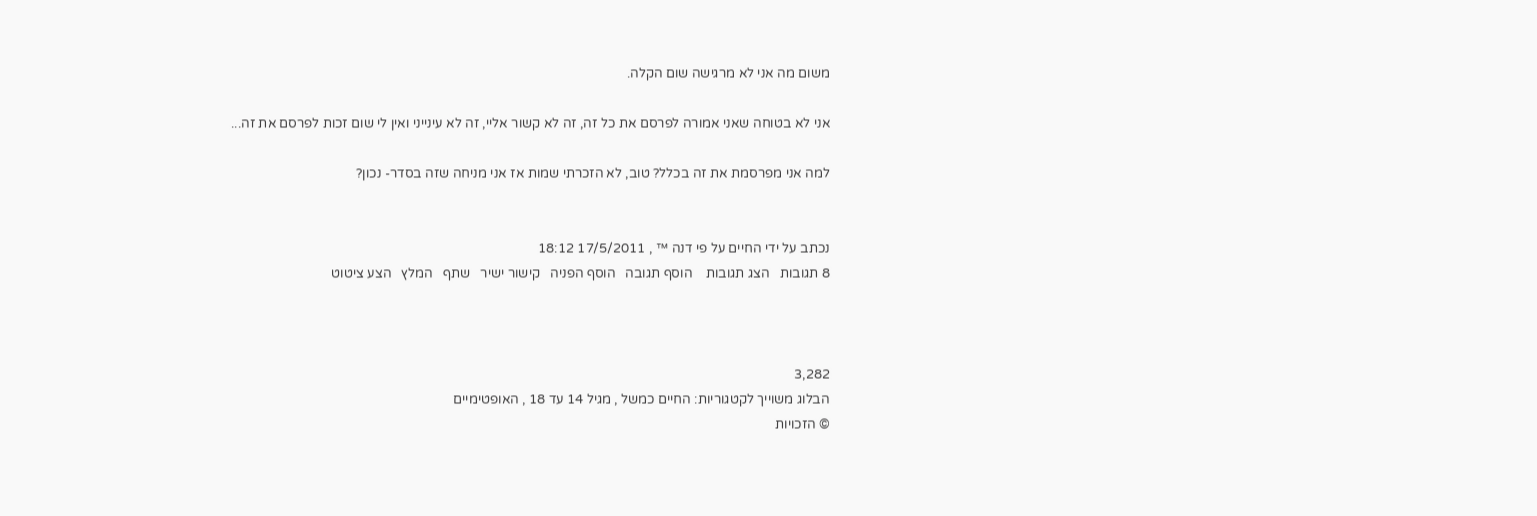משום מה אני לא מרגישה שום הקלה.

אני לא בטוחה שאני אמורה לפרסם את כל זה, זה לא קשור אליי, זה לא עינייני ואין לי שום זכות לפרסם את זה...

למה אני מפרסמת את זה בכלל? טוב, לא הזכרתי שמות אז אני מניחה שזה בסדר- נכון?


נכתב על ידי החיים על פי דנה ™ , 17/5/2011 18:12
8 תגובות   הצג תגובות    הוסף תגובה   הוסף הפניה   קישור ישיר   שתף   המלץ   הצע ציטוט



3,282
הבלוג משוייך לקטגוריות: החיים כמשל , מגיל 14 עד 18 , האופטימיים
© הזכויות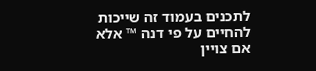לתכנים בעמוד זה שייכות להחיים על פי דנה ™ אלא אם צויין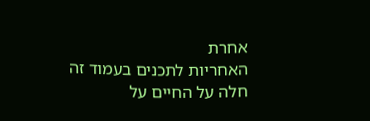אחרת
האחריות לתכנים בעמוד זה חלה על החיים על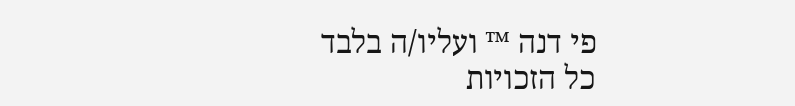פי דנה ™ ועליו/ה בלבד
כל הזכויות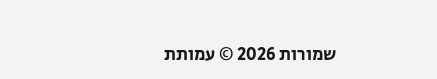שמורות 2026 © עמותת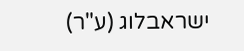ישראבלוג (ע"ר)